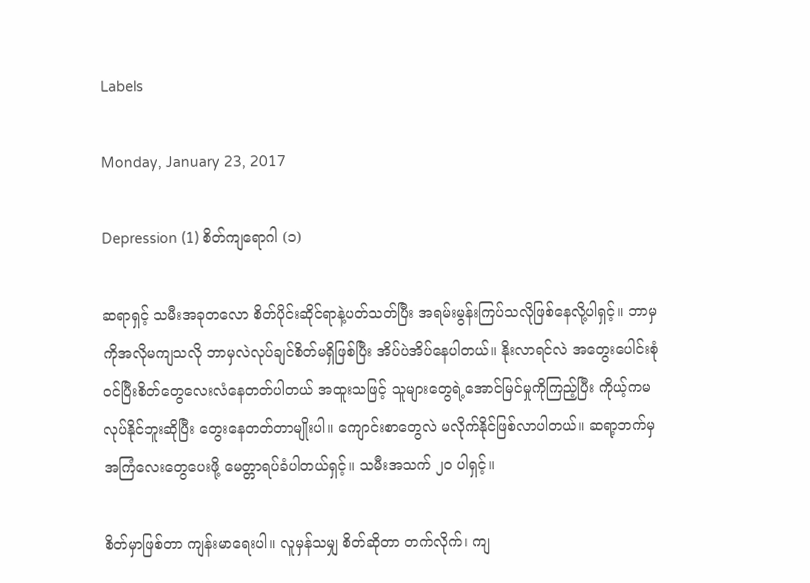Labels

Monday, January 23, 2017

Depression (1) စိတ်ကျရောဂါ (၁)

ဆရာရှင့် သမီးအခုတလော စိတ်ပိုင်းဆိုင်ရာနဲ့ပတ်သတ်ပြီး အရမ်းမွန်းကြပ်သလိုဖြစ်နေလို့ပါရှင့်။ ဘာမှကိုအလိုမကျသလို ဘာမှလဲလုပ်ချင်စိတ်မရှိဖြစ်ပြီး အိပ်ပဲအိပ်နေပါတယ်။ နိုးလာရင်လဲ အတွေးပေါင်းစုံဝင်ပြီးစိတ်တွေလေးလံနေတတ်ပါတယ် အထူးသဖြင့် သူများတွေရဲ့အောင်မြင်မှုကိုကြည့်ပြီး ကိုယ့်ကမလုပ်နိုင်ဘူးဆိုပြီး တွေးနေတတ်တာမျိုးပါ။ ကျောင်းစာတွေလဲ မလိုက်နိုင်ဖြစ်လာပါတယ်။ ဆရာ့ဘက်မှ အကြံလေးတွေပေးဖို့ မေတ္တာရပ်ခံပါတယ်ရှင့်။ သမီးအသက် ၂၀ ပါရှင့်။

စိတ်မှာဖြစ်တာ ကျန်းမာရေးပါ။ လူမှန်သမျှ စိတ်ဆိုတာ တက်လိုက်၊ ကျ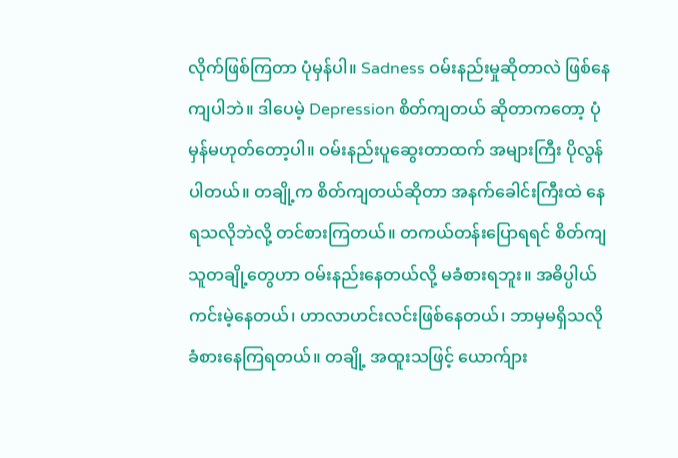လိုက်ဖြစ်ကြတာ ပုံမှန်ပါ။ Sadness ဝမ်းနည်းမှုဆိုတာလဲ ဖြစ်နေကျပါဘဲ။ ဒါပေမဲ့ Depression စိတ်ကျတယ် ဆိုတာကတော့ ပုံမှန်မဟုတ်တော့ပါ။ ဝမ်းနည်းပူဆွေးတာထက် အများကြီး ပိုလွန်ပါတယ်။ တချို့က စိတ်ကျတယ်ဆိုတာ အနက်ခေါင်းကြီးထဲ နေရသလိုဘဲလို့ တင်စားကြတယ်။ တကယ်တန်းပြောရရင် စိတ်ကျသူတချို့တွေဟာ ဝမ်းနည်းနေတယ်လို့ မခံစားရဘူး။ အဓိပ္ပါယ်ကင်းမဲ့နေတယ်၊ ဟာလာဟင်းလင်းဖြစ်နေတယ်၊ ဘာမှမရှိသလို ခံစားနေကြရတယ်။ တချို့ အထူးသဖြင့် ယောက်ျား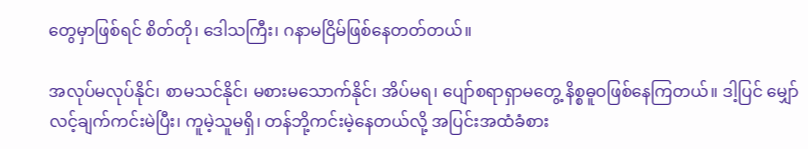တွေမှာဖြစ်ရင် စိတ်တို၊ ဒေါသကြီး၊ ဂနာမငြိမ်ဖြစ်နေတတ်တယ်။

အလုပ်မလုပ်နိုင်၊ စာမသင်နိုင်၊ မစားမသောက်နိုင်၊ အိပ်မရ၊ ပျော်စရာရှာမတွေ့ နိစ္စဓူဝဖြစ်နေကြတယ်။ ဒါ့ပြင် မျှော်လင့်ချက်ကင်းမဲပြီး၊ ကူမဲ့သူမရှိ၊ တန်ဘို့ကင်းမဲ့နေတယ်လို့ အပြင်းအထံခံစား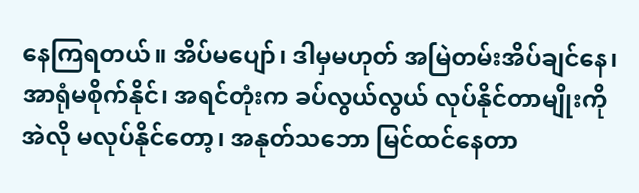နေကြရတယ်။ အိပ်မပျော်၊ ဒါမှမဟုတ် အမြဲတမ်းအိပ်ချင်နေ၊ အာရုံမစိုက်နိုင်၊ အရင်တုံးက ခပ်လွယ်လွယ် လုပ်နိုင်တာမျိုးကို အဲလို မလုပ်နိုင်တော့၊ အနုတ်သဘော မြင်ထင်နေတာ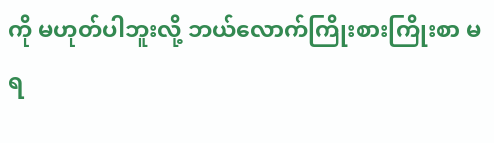ကို မဟုတ်ပါဘူးလို့ ဘယ်လောက်ကြိုးစားကြိုးစာ မရ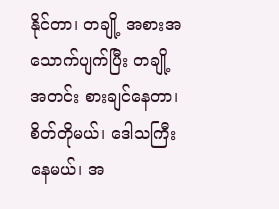နိုင်တာ၊ တချို့ အစားအသောက်ပျက်ပြီး တချို့ အတင်း စားချင်နေတာ၊ စိတ်တိုမယ်၊ ဒေါသကြီးနေမယ်၊ အ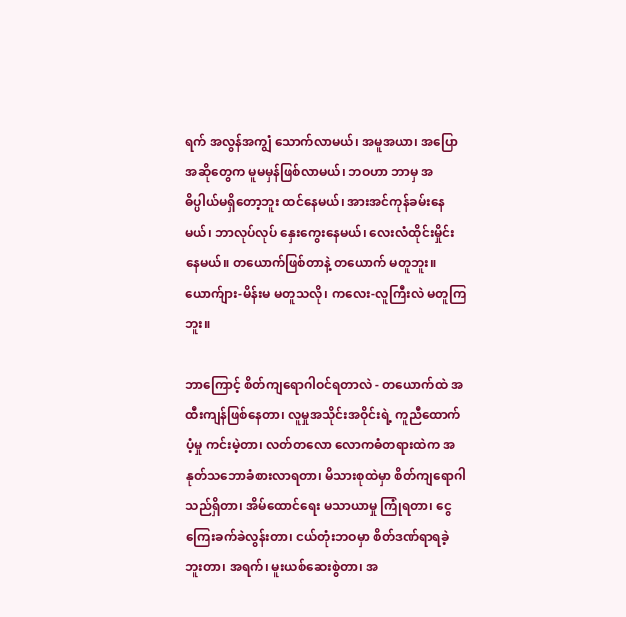ရက် အလွန်အကျွံ သောက်လာမယ်၊ အမူအယာ၊ အပြောအဆိုတွေက မူမမှန်ဖြစ်လာမယ်၊ ဘဝဟာ ဘာမှ အဓိပ္ပါယ်မရှိတော့ဘူး ထင်နေမယ်၊ အားအင်ကုန်ခမ်းနေမယ်၊ ဘာလုပ်လုပ် နှေးကွေးနေမယ်၊ လေးလံထိုင်းမှိုင်းနေမယ်။ တယောက်ဖြစ်တာနဲ့ တယောက် မတူဘူး။ ယောက်ျား-မိန်းမ မတူသလို၊ ကလေး-လူကြီးလဲ မတူကြဘူး။

ဘာကြောင့် စိတ်ကျရောဂါဝင်ရတာလဲ - တယောက်ထဲ အထီးကျန်ဖြစ်နေတာ၊ လူမှုအသိုင်းအဝိုင်းရဲ့ ကူညီထောက်ပံ့မှု ကင်းမဲ့တာ၊ လတ်တလော လောကဓံတရားထဲက အနုတ်သဘောခံစားလာရတာ၊ မိသားစုထဲမှာ စိတ်ကျရောဂါသည်ရှိတာ၊ အိမ်ထောင်ရေး မသာယာမှု ကြုံရတာ၊ ငွေကြေးခက်ခဲလွန်းတာ၊ ငယ်တုံးဘဝမှာ စိတ်ဒဏ်ရာရခဲ့ဘူးတာ၊ အရက်၊ မူးယစ်ဆေးစွဲတာ၊ အ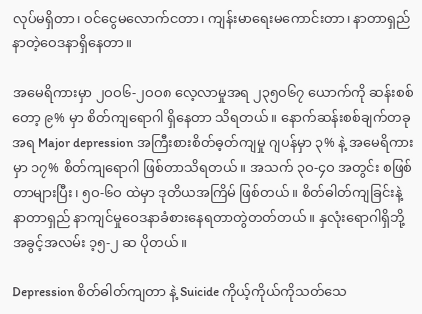လုပ်မရှိတာ၊ ဝင်ငွေမလောက်ငတာ၊ ကျန်းမာရေးမကောင်းတာ၊ နာတာရှည်နာတဲ့ဝေဒနာရှိနေတာ။

အမေရိကားမှာ ၂ဝဝ၆-၂ဝဝ၈ လေ့လာမှုအရ ၂၃၅ဝ၆၇ ယောက်ကို ဆန်းစစ်တော့ ၉% မှာ စိတ်ကျရောဂါ ရှိနေတာ သိရတယ်။ နောက်ဆန်းစစ်ချက်တခုအရ Major depression အကြီးစားစိတ်ဓ့တ်ကျမှု ဂျပန်မှာ ၃% နဲ့ အမေရိကားမှာ ၁၇% စိတ်ကျရောဂါ ဖြစ်တာသိရတယ်။ အသက် ၃ဝ-၄ဝ အတွင်း စဖြစ်တာများပြီး၊ ၅ဝ-၆ဝ ထဲမှာ ဒုတိယအကြိမ် ဖြစ်တယ်။ စိတ်ဓါတ်ကျခြင်းနဲ့ နာတာရှည် နာကျင်မှုဝေဒနာခံစားနေရတာတွဲတတ်တယ်။ နှလုံးရောဂါရှိဘို့ အခွင့်အလမ်း ၁့၅-၂ ဆ ပိုတယ်။

Depression စိတ်ဓါတ်ကျတာ နဲ့ Suicide ကိုယ့်ကိုယ်ကိုသတ်သေ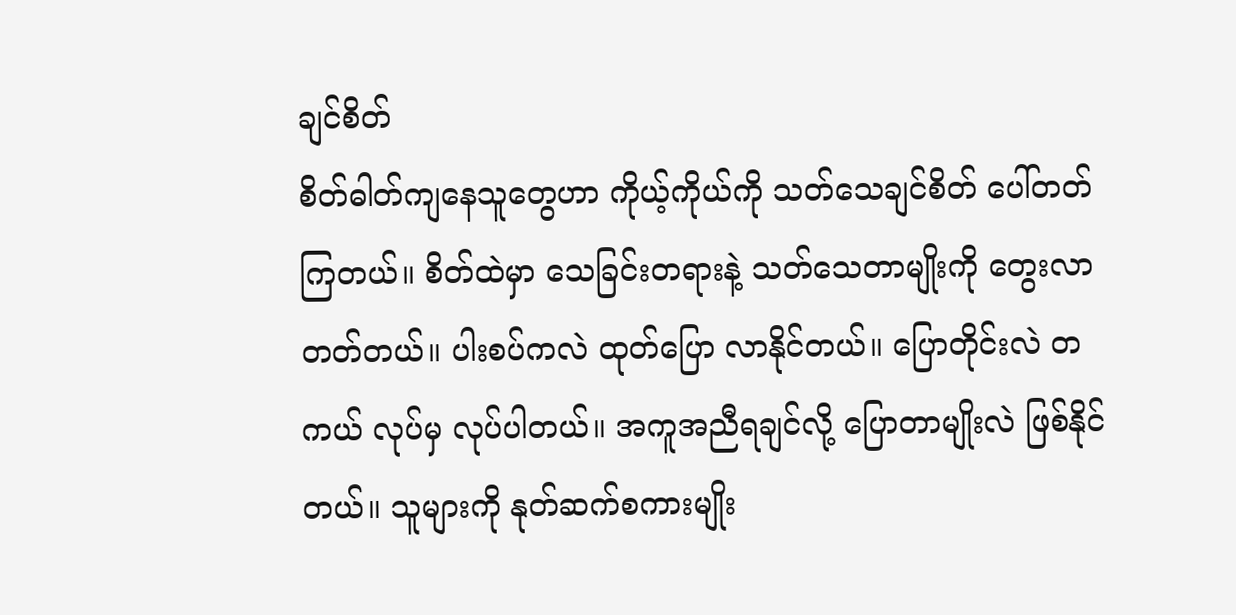ချင်စိတ်
စိတ်ဓါတ်ကျနေသူတွေဟာ ကိုယ့်ကိုယ်ကို သတ်သေချင်စိတ် ပေါ်တတ်ကြတယ်။ စိတ်ထဲမှာ သေခြင်းတရားနဲ့ သတ်သေတာမျိုးကို တွေးလာတတ်တယ်။ ပါးစပ်ကလဲ ထုတ်ပြော လာနိုင်တယ်။ ပြောတိုင်းလဲ တကယ် လုပ်မှ လုပ်ပါတယ်။ အကူအညီရချင်လို့ ပြောတာမျိုးလဲ ဖြစ်နိုင်တယ်။ သူများကို နုတ်ဆက်စကားမျိုး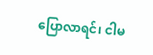ပြောလာရင်၊ ငါမ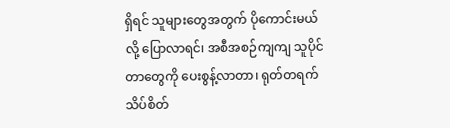ရှိရင် သူများတွေအတွက် ပိုကောင်းမယ်လို့ ပြောလာရင်၊ အစီအစဉ်ကျကျ သူပိုင်တာတွေကို ပေးစွန့်လာတာ၊ ရုတ်တရက် သိပ်စိတ်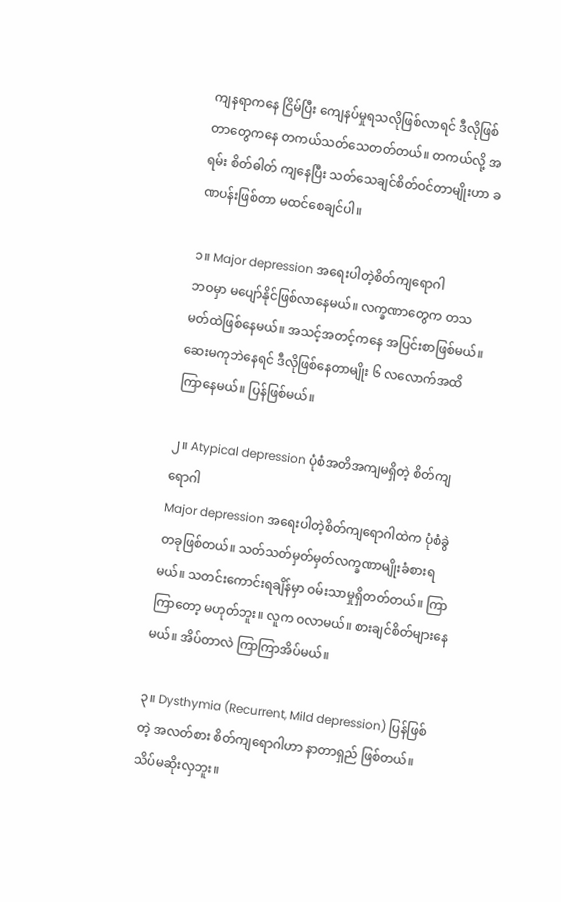ကျနရာကနေ ငြိမ်ပြီး ကျေနပ်မှုရသလိုဖြစ်လာရင် ဒီလိုဖြစ်တာတွေကနေ တကယ်သတ်သေတတ်တယ်။ တကယ်လို့ အရမ်း စိတ်ဓါတ် ကျနေပြီး သတ်သေချင်စိတ်ဝင်တာမျိုးဟာ ခဏပန်းဖြစ်တာ မထင်စေချင်ပါ။

၁။ Major depression အရေးပါတဲ့စိတ်ကျရောဂါ
ဘဝမှာ မပျော်နိုင်ဖြစ်လာနေမယ်။ လက္ခဏာတွေက တသမတ်ထဲဖြစ်နေမယ်။ အသင့်အတင့်ကနေ အပြင်းစာဖြစ်မယ်။ ဆေးမကုဘဲနေရင် ဒီလိုဖြစ်နေတာမျိုး ၆ လလောက်အထိ ကြာနေမယ်။ ပြန်ဖြစ်မယ်။

၂။ Atypical depression ပုံစံအတိအကျမရှိတဲ့ စိတ်ကျရောဂါ
Major depression အရေးပါတဲ့စိတ်ကျရောဂါထဲက ပုံစံခွဲတခုဖြစ်တယ်။ သတ်သတ်မှတ်မှတ်လက္ခဏာမျိုးခံစားရမယ်။ သတင်းကောင်းရချိန်မှာ ဝမ်းသာမှုရှိတတ်တယ်။ ကြာကြာတော့ မဟုတ်ဘူး။ လူက ဝလာမယ်။ စားချင်စိတ်များနေမယ်။ အိပ်တာလဲ ကြာကြာအိပ်မယ်။

၃။ Dysthymia (Recurrent, Mild depression) ပြန်ဖြစ်တဲ့ အလတ်စား စိတ်ကျရောဂါဟာ နာတာရှည် ဖြစ်တယ်။ သိပ်မဆိုးလှဘူး။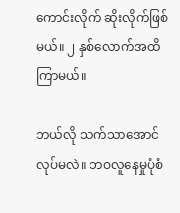ကောင်းလိုက် ဆိုးလိုက်ဖြစ်မယ်။ ၂ နှစ်လောက်အထိကြာမယ်။

ဘယ်လို သက်သာအောင်လုပ်မလဲ။ ဘဝလူနေမှုပုံစံ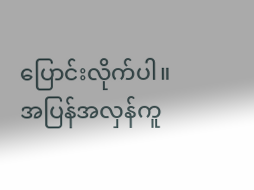ပြောင်းလိုက်ပါ။ အပြန်အလှန်ကူ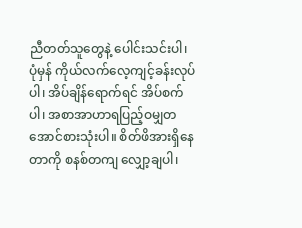ညီတတ်သူတွေနဲ့ ပေါင်းသင်းပါ၊ ပုံမှန် ကိုယ်လက်လေ့ကျင့်ခန်းလုပ်ပါ၊ အိပ်ချိန်ရောက်ရင် အိပ်စက်ပါ၊ အစာအာဟာရပြည့်ဝမျှတအောင်စားသုံးပါ။ စိတ်ဖိအားရှိနေတာကို စနစ်တကျ လျှော့ချပါ၊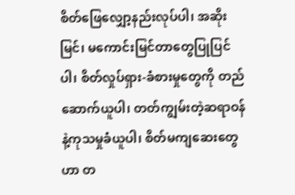စိတ်ဖြေလျှော့နည်းလုပ်ပါ၊ အဆိုးမြင်၊ မကောင်းမြင်တာတွေပြုပြင်ပါ၊ စိတ်လှုပ်ရှား-ခံစားမှုတွေကို တည်ဆောက်ယူပါ၊ တတ်ကျွမ်းတဲ့ဆရာဝန်နဲ့ကုသမှုခံယူပါ၊ စိတ်မကျဆေးတွေဟာ တ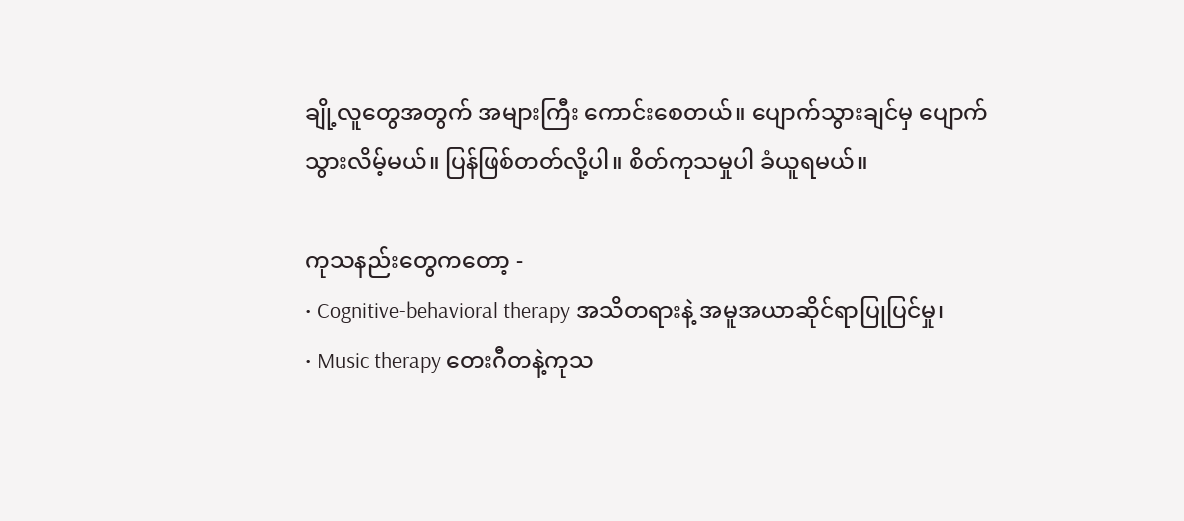ချို့လူတွေအတွက် အများကြီး ကောင်းစေတယ်။ ပျောက်သွားချင်မှ ပျောက်သွားလိမ့်မယ်။ ပြန်ဖြစ်တတ်လို့ပါ။ စိတ်ကုသမှုပါ ခံယူရမယ်။

ကုသနည်းတွေကတော့ -
• Cognitive-behavioral therapy အသိတရားနဲ့ အမူအယာဆိုင်ရာပြုပြင်မှု၊
• Music therapy တေးဂီတနဲ့ကုသ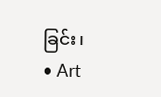ခြင်း၊
• Art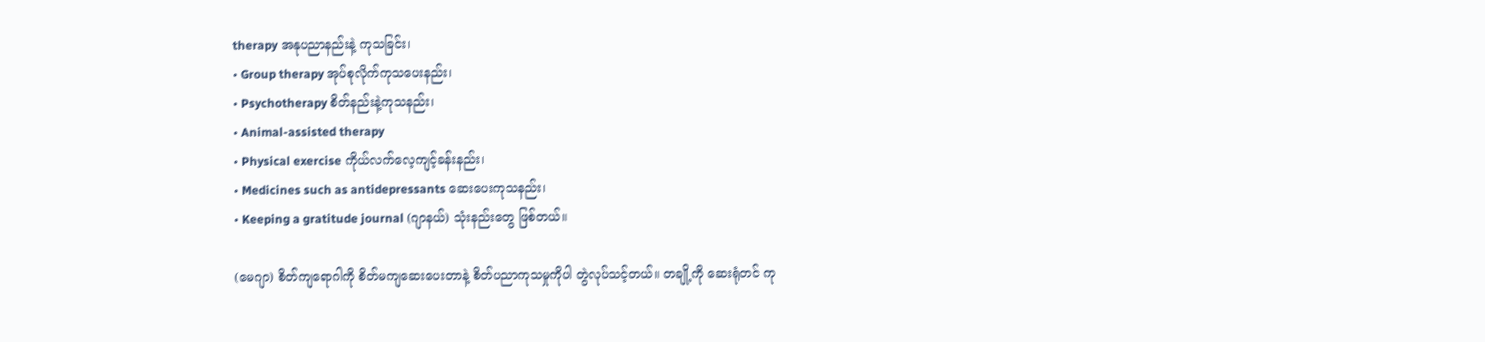therapy အနုပညာနည်းနဲ့ ကုသခြင်း၊
• Group therapy အုပ်စုလိုက်ကုသပေးနည်း၊
• Psychotherapy စိတ်နည်းနဲ့ကုသနည်း၊
• Animal-assisted therapy
• Physical exercise ကိုယ်လက်လေ့ကျင့်ခန်းနည်း၊
• Medicines such as antidepressants ဆေးပေးကုသနည်း၊
• Keeping a gratitude journal (ဂျာနယ်) သုံးနည်းတွေ ဖြစ်တယ်။

(မေဂျာ) စိတ်ကျရောဂါကို စိတ်မကျဆေးပေးတာနဲ့ စိတ်ပညာကုသမှုကိုပါ တွဲလုပ်သင့်တယ်။ တချို့ကို ဆေးရုံတင် ကု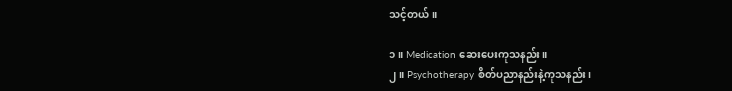သင့်တယ်။

၁။ Medication ဆေးပေးကုသနည်း။
၂။ Psychotherapy စိတ်ပညာနည်းနဲ့ကုသနည်း၊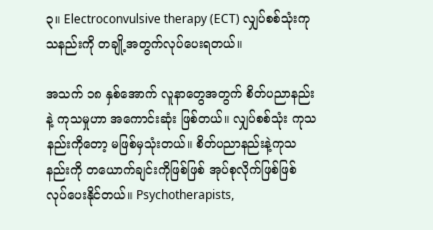၃။ Electroconvulsive therapy (ECT) လျှပ်စစ်သုံးကုသနည်းကို တချို့အတွက်လုပ်ပေးရတယ်။

အသက် ၁၈ နှစ်အောက် လူနာတွေအတွက် စိတ်ပညာနည်းနဲ့ ကုသမှုဟာ အကောင်းဆုံး ဖြစ်တယ်။ လျှပ်စစ်သုံး ကုသနည်းကိုတော့ မဖြစ်မှသုံးတယ်။ စိတ်ပညာနည်းနဲ့ကုသနည်းကို တယောက်ချင်းကိုဖြစ်ဖြစ် အုပ်စုလိုက်ဖြစ်ဖြစ် လုပ်ပေးနိုင်တယ်။ Psychotherapists,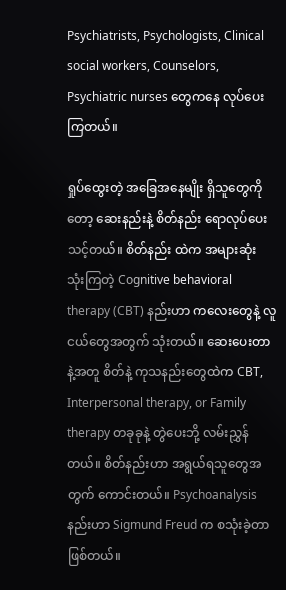Psychiatrists, Psychologists, Clinical social workers, Counselors, Psychiatric nurses တွေကနေ လုပ်ပေးကြတယ်။

ရှုပ်ထွေးတဲ့ အခြေအနေမျိုး ရှိသူတွေကိုတော့ ဆေးနည်းနဲ့ စိတ်နည်း ရောလုပ်ပေးသင့်တယ်။ စိတ်နည်း ထဲက အများဆုံး သုံးကြတဲ့ Cognitive behavioral therapy (CBT) နည်းဟာ ကလေးတွေနဲ့ လူငယ်တွေအတွက် သုံးတယ်။ ဆေးပေးတာနဲ့အတူ စိတ်နဲ့ ကုသနည်းတွေထဲက CBT, Interpersonal therapy, or Family therapy တခုခုနဲ့ တွဲပေးဘို့ လမ်းညွှန်တယ်။ စိတ်နည်းဟာ အရွယ်ရသူတွေအတွက် ကောင်းတယ်။ Psychoanalysis နည်းဟာ Sigmund Freud က စသုံးခဲ့တာ ဖြစ်တယ်။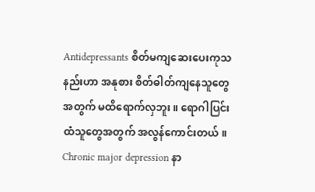Antidepressants စိတ်မကျဆေးပေးကုသနည်းဟာ အနုစား စိတ်ဓါတ်ကျနေသူတွေအတွက် မထိရောက်လှဘူး။ ရောဂါပြင်းထံသူတွေအတွက် အလွန်ကောင်းတယ်။ Chronic major depression နာ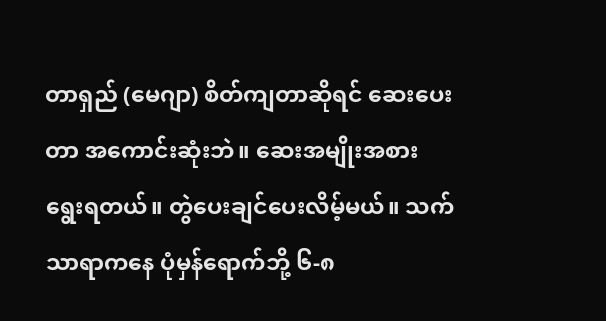တာရှည် (မေဂျာ) စိတ်ကျတာဆိုရင် ဆေးပေးတာ အကောင်းဆုံးဘဲ။ ဆေးအမျိုးအစား ရွေးရတယ်။ တွဲပေးချင်ပေးလိမ့်မယ်။ သက်သာရာကနေ ပုံမှန်ရောက်ဘို့ ၆-၈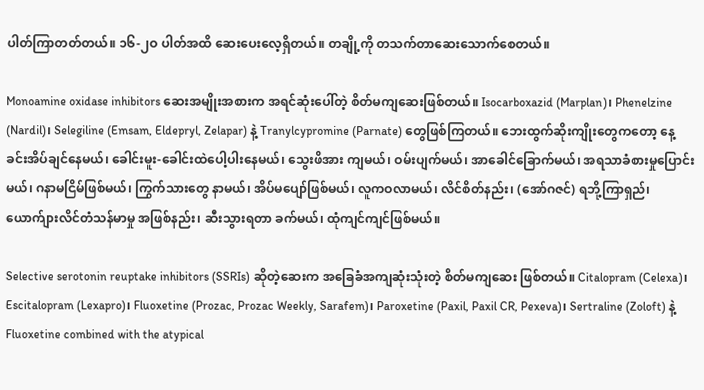ပါတ်ကြာတတ်တယ်။ ၁၆-၂ဝ ပါတ်အထိ ဆေးပေးလေ့ရှိတယ်။ တချို့ကို တသက်တာဆေးသောက်စေတယ်။

Monoamine oxidase inhibitors ဆေးအမျိုးအစားက အရင်ဆုံးပေါ်တဲ့ စိတ်မကျဆေးဖြစ်တယ်။ Isocarboxazid (Marplan)၊ Phenelzine (Nardil)၊ Selegiline (Emsam, Eldepryl, Zelapar) နဲ့ Tranylcypromine (Parnate) တွေဖြစ်ကြတယ်။ ဘေးထွက်ဆိုးကျိုးတွေကတော့ နေ့ခင်းအိပ်ချင်နေမယ်၊ ခေါင်းမူး-ခေါင်းထဲပေါ့ပါးနေမယ်၊ သွေးဖိအား ကျမယ်၊ ဝမ်းပျက်မယ်၊ အာခေါင်ခြောက်မယ်၊ အရသာခံစားမှုပြောင်းမယ်၊ ဂနာမငြိမ်ဖြစ်မယ်၊ ကြွက်သားတွေ နာမယ်၊ အိပ်မပျော်ဖြစ်မယ်၊ လူကဝလာမယ်၊ လိင်စိတ်နည်း၊ (အော်ဂဇင်) ရဘို့ကြာရှည်၊ ယောက်ျားလိင်တံသန်မာမှု အဖြစ်နည်း၊ ဆီးသွားရတာ ခက်မယ်၊ ထုံကျင်ကျင်ဖြစ်မယ်။

Selective serotonin reuptake inhibitors (SSRIs) ဆိုတဲ့ဆေးက အခြေခံအကျဆုံးသုံးတဲ့ စိတ်မကျဆေး ဖြစ်တယ်။ Citalopram (Celexa)၊ Escitalopram (Lexapro)၊ Fluoxetine (Prozac, Prozac Weekly, Sarafem)၊ Paroxetine (Paxil, Paxil CR, Pexeva)၊ Sertraline (Zoloft) နဲ့ Fluoxetine combined with the atypical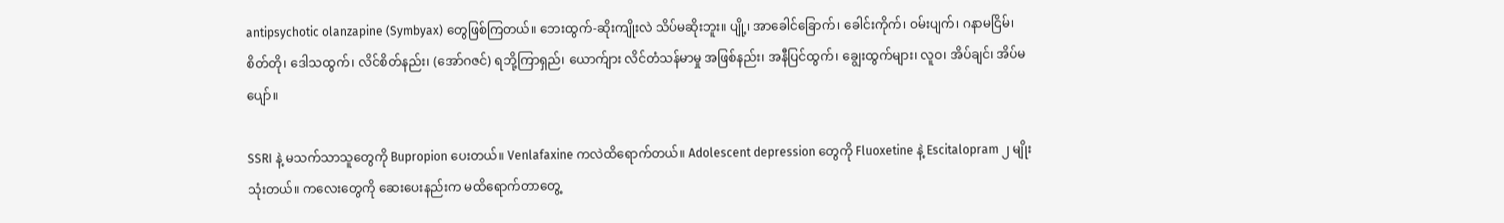antipsychotic olanzapine (Symbyax) တွေဖြစ်ကြတယ်။ ဘေးထွက်-ဆိုးကျိုးလဲ သိပ်မဆိုးဘူး။ ပျို့၊ အာခေါင်ခြောက်၊ ခေါင်းကိုက်၊ ဝမ်းပျက်၊ ဂနာမငြိမ်၊ စိတ်တို၊ ဒေါသထွက်၊ လိင်စိတ်နည်း၊ (အော်ဂဇင်) ရဘို့ကြာရှည်၊ ယောက်ျား လိင်တံသန်မာမှု အဖြစ်နည်း၊ အနီပြင်ထွက်၊ ချွေးထွက်များ၊ လူဝ၊ အိပ်ချင်၊ အိပ်မပျော်။

SSRI နဲ့ မသက်သာသူတွေကို Bupropion ပေးတယ်။ Venlafaxine ကလဲထိရောက်တယ်။ Adolescent depression တွေကို Fluoxetine နဲ့ Escitalopram ၂ မျိုးသုံးတယ်။ ကလေးတွေကို ဆေးပေးနည်းက မထိရောက်တာတွေ့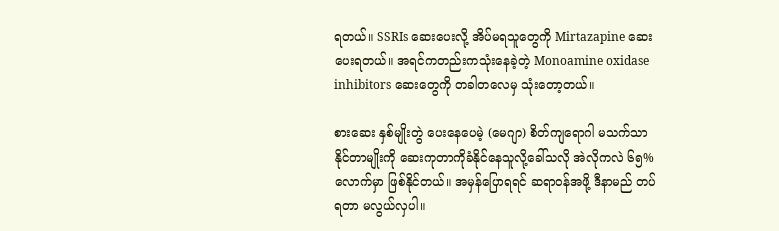ရတယ်။ SSRIs ဆေးပေးလို့ အိပ်မရသူတွေကို Mirtazapine ဆေးပေးရတယ်။ အရင်ကတည်းကသုံးနေခဲ့တဲ့ Monoamine oxidase inhibitors ဆေးတွေကို တခါတလေမှ သုံးတော့တယ်။

စားဆေး နှစ်မျိုးတွဲ ပေးနေပေမဲ့ (မေဂျာ) စိတ်ကျရောဂါ မသက်သာနိုင်တာမျိုးကို ဆေးကုတာကိုခံနိုင်နေသူလို့ခေါ်သလို အဲလိုကလဲ ၆၅% လောက်မှာ ဖြစ်နိုင်တယ်။ အမှန်ပြောရရင် ဆရာဝန်အဖို့ ဒီနာမည် တပ်ရတာ မလွယ်လှပါ။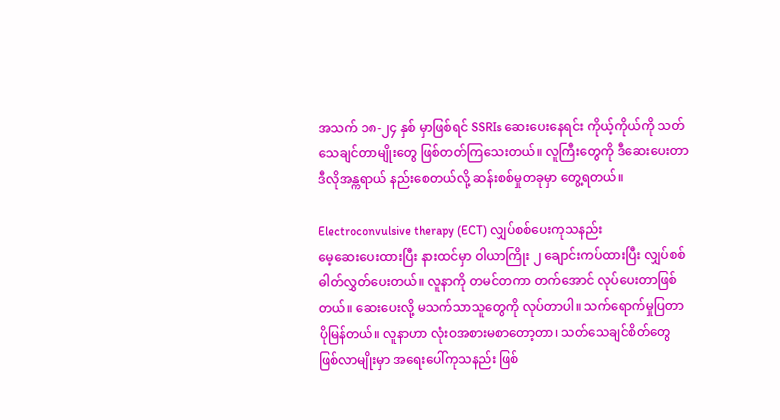အသက် ၁၈-၂၄ နှစ် မှာဖြစ်ရင် SSRIs ဆေးပေးနေရင်း ကိုယ့်ကိုယ်ကို သတ်သေချင်တာမျိုးတွေ ဖြစ်တတ်ကြသေးတယ်။ လူကြီးတွေကို ဒီဆေးပေးတာ ဒီလိုအန္ကရာယ် နည်းစေတယ်လို့ ဆန်းစစ်မှုတခုမှာ တွေ့ရတယ်။

Electroconvulsive therapy (ECT) လျှပ်စစ်ပေးကုသနည်း
မေ့ဆေးပေးထားပြီး နားထင်မှာ ဝါယာကြိုး ၂ ချောင်းကပ်ထားပြီး လျှပ်စစ်ဓါတ်လွှတ်ပေးတယ်။ လူနာကို တမင်တကာ တက်အောင် လုပ်ပေးတာဖြစ်တယ်။ ဆေးပေးလို့ မသက်သာသူတွေကို လုပ်တာပါ။ သက်ရောက်မှုပြတာ ပိုမြန်တယ်။ လူနာဟာ လုံးဝအစားမစာတော့တာ၊ သတ်သေချင်စိတ်တွေ ဖြစ်လာမျိုးမှာ အရေးပေါ်ကုသနည်း ဖြစ်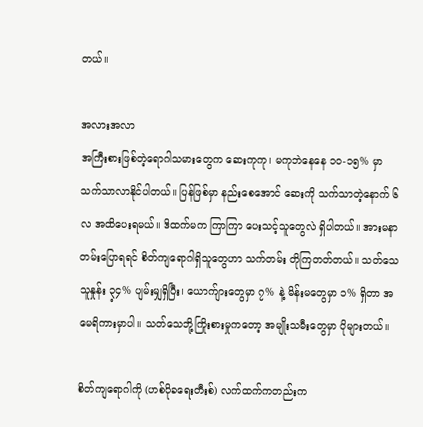တယ်။

အလားအလာ
အကြီးစားဖြစ်တဲ့ရောဂါသမားတွေက ဆေးကုကု၊ မကုဘဲနေနေ ၁ဝ-၁၅% မှာ သက်သာလာနိုင်ပါတယ်။ ပြန်ဖြစ်မှာ နည်းစေအောင် ဆေးကို သက်သာတဲ့နောက် ၆ လ အထိပေးရမယ်။ ဒိထက်မက ကြာကြာ ပေးသင့်သူတွေလဲ ရှိပါတယ်။ အားမနာတမ်းပြောရရင် စိတ်ကျရောဂါရှိသူတွေဟာ သက်တမ်း တိုကြတတ်တယ်။ သတ်သေသူနှုန်း ၃့၄% ပျမ်းမျှရှိပြီး၊ ယောက်ျားတွေမှာ ၇% နဲ့ မိန်းမတွေမှာ ၁% ရှိတာ အမေရိကားမှာပါ။ သတ်သေဘို့ကြိုးစားမှုကတော့ အမျိုးသမီးတွေမှာ ပိုများတယ်။

စိတ်ကျရောဂါကို (ဟစ်ပိုခရေးတီးစ်) လက်ထက်ကတည်းက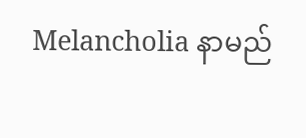Melancholia နာမည်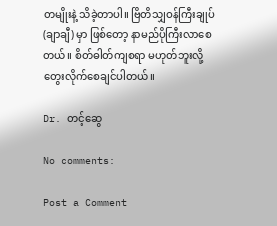တမျိုးနဲ့ သိခဲ့တာပါ။ ဗြိတိသျှဝန်ကြီးချုပ် (ချာချီ) မှာ ဖြစ်တော့ နာမည်ပိုကြီးလာစေတယ်။ စိတ်ဓါတ်ကျစရာ မဟုတ်ဘူးလို့ တွေးလိုက်စေချင်ပါတယ်။

Dr. တင့်ဆွေ

No comments:

Post a Comment